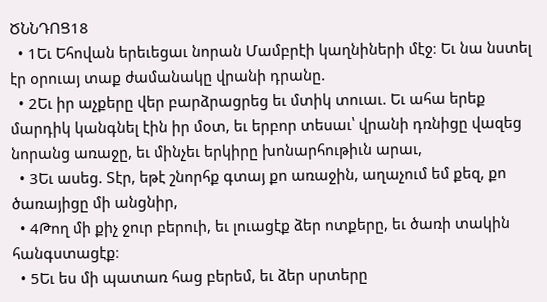ԾՆՆԴՈՑ18
  • 1Եւ Եհովան երեւեցաւ նորան Մամբրէի կաղնիների մէջ։ Եւ նա նստել էր օրուայ տաք ժամանակը վրանի դրանը.
  • 2Եւ իր աչքերը վեր բարձրացրեց եւ մտիկ տուաւ. Եւ ահա երեք մարդիկ կանգնել էին իր մօտ, եւ երբոր տեսաւ՝ վրանի դռնիցը վազեց նորանց առաջը, եւ մինչեւ երկիրը խոնարհութիւն արաւ,
  • 3Եւ ասեց. Տէր, եթէ շնորհք գտայ քո առաջին, աղաչում եմ քեզ, քո ծառայիցը մի անցնիր,
  • 4Թող մի քիչ ջուր բերուի, եւ լուացէք ձեր ոտքերը, եւ ծառի տակին հանգստացէք։
  • 5Եւ ես մի պատառ հաց բերեմ, եւ ձեր սրտերը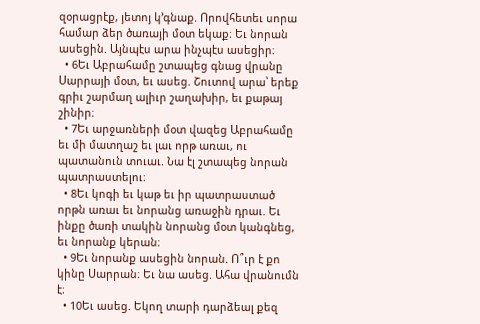զօրացրէք, յետոյ կ’գնաք. Որովհետեւ սորա համար ձեր ծառայի մօտ եկաք։ Եւ նորան ասեցին. Այնպէս արա ինչպէս ասեցիր։
  • 6Եւ Աբրահամը շտապեց գնաց վրանը Սարրայի մօտ, եւ ասեց. Շուտով արա՝ երեք գրիւ շարմաղ ալիւր շաղախիր, եւ քաթայ շինիր։
  • 7Եւ արջառների մօտ վազեց Աբրահամը եւ մի մատղաշ եւ լաւ որթ առաւ, ու պատանուն տուաւ. Նա էլ շտապեց նորան պատրաստելու։
  • 8Եւ կոգի եւ կաթ եւ իր պատրաստած որթն առաւ եւ նորանց առաջին դրաւ. Եւ ինքը ծառի տակին նորանց մօտ կանգնեց, եւ նորանք կերան։
  • 9Եւ նորանք ասեցին նորան. Ո՞ւր է քո կինը Սարրան։ Եւ նա ասեց. Ահա վրանումն է։
  • 10Եւ ասեց. Եկող տարի դարձեալ քեզ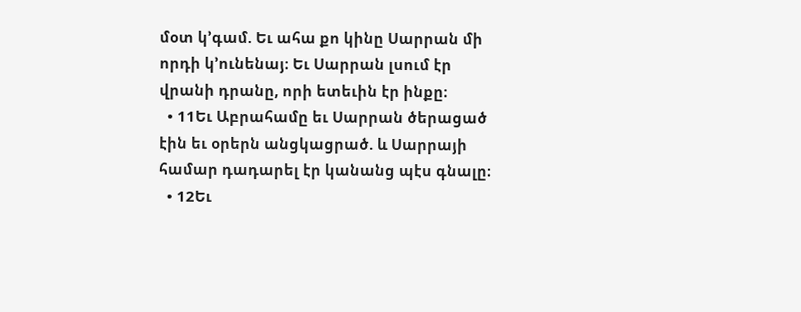մօտ կ’գամ. Եւ ահա քո կինը Սարրան մի որդի կ’ունենայ։ Եւ Սարրան լսում էր վրանի դրանը, որի ետեւին էր ինքը։
  • 11Եւ Աբրահամը եւ Սարրան ծերացած էին եւ օրերն անցկացրած. և Սարրայի համար դադարել էր կանանց պէս գնալը։
  • 12Եւ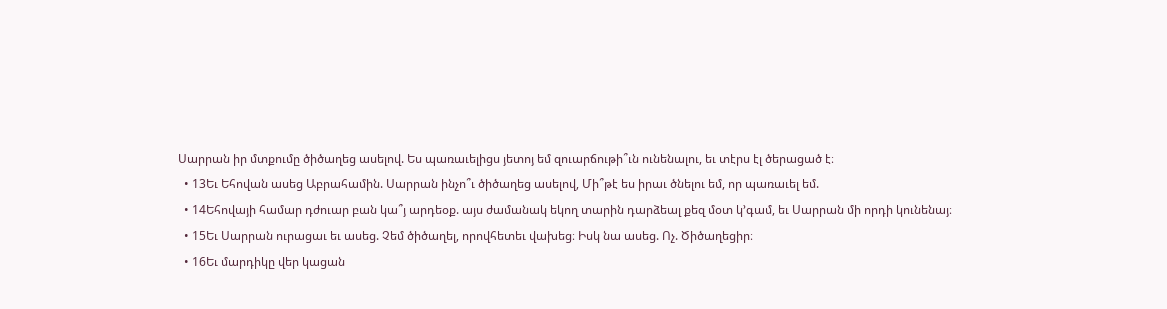Սարրան իր մտքումը ծիծաղեց ասելով. Ես պառաւելիցս յետոյ եմ զուարճութի՞ւն ունենալու, եւ տէրս էլ ծերացած է։
  • 13Եւ Եհովան ասեց Աբրահամին. Սարրան ինչո՞ւ ծիծաղեց ասելով, Մի՞թէ ես իրաւ ծնելու եմ, որ պառաւել եմ.
  • 14Եհովայի համար դժուար բան կա՞յ արդեօք. այս ժամանակ եկող տարին դարձեալ քեզ մօտ կ’գամ, եւ Սարրան մի որդի կունենայ։
  • 15Եւ Սարրան ուրացաւ եւ ասեց. Չեմ ծիծաղել, որովհետեւ վախեց։ Իսկ նա ասեց. Ոչ. Ծիծաղեցիր։
  • 16Եւ մարդիկը վեր կացան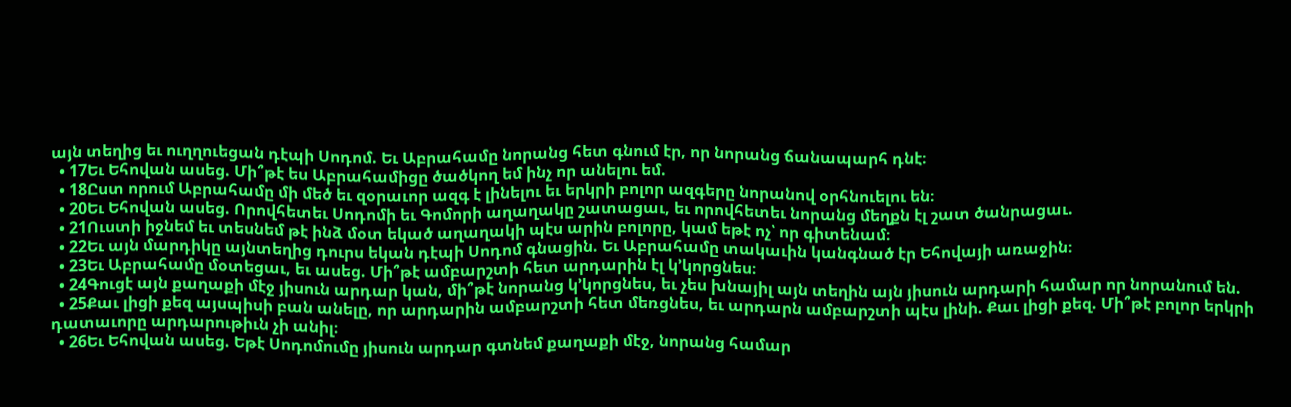այն տեղից եւ ուղղուեցան դէպի Սոդոմ. Եւ Աբրահամը նորանց հետ գնում էր, որ նորանց ճանապարհ դնէ։
  • 17Եւ Եհովան ասեց. Մի՞թէ ես Աբրահամիցը ծածկող եմ ինչ որ անելու եմ.
  • 18Ըստ որում Աբրահամը մի մեծ եւ զօրաւոր ազգ է լինելու եւ երկրի բոլոր ազգերը նորանով օրհնուելու են։
  • 20Եւ Եհովան ասեց. Որովհետեւ Սոդոմի եւ Գոմորի աղաղակը շատացաւ, եւ որովհետեւ նորանց մեղքն էլ շատ ծանրացաւ.
  • 21Ուստի իջնեմ եւ տեսնեմ թէ ինձ մօտ եկած աղաղակի պէս արին բոլորը, կամ եթէ ոչ՝ որ գիտենամ։
  • 22Եւ այն մարդիկը այնտեղից դուրս եկան դէպի Սոդոմ գնացին. Եւ Աբրահամը տակաւին կանգնած էր Եհովայի առաջին։
  • 23Եւ Աբրահամը մօտեցաւ, եւ ասեց. Մի՞թէ ամբարշտի հետ արդարին էլ կ’կորցնես։
  • 24Գուցէ այն քաղաքի մէջ յիսուն արդար կան, մի՞թէ նորանց կ’կորցնես, եւ չես խնայիլ այն տեղին այն յիսուն արդարի համար որ նորանում են.
  • 25Քաւ լիցի քեզ այսպիսի բան անելը, որ արդարին ամբարշտի հետ մեռցնես, եւ արդարն ամբարշտի պէս լինի. Քաւ լիցի քեզ. Մի՞թէ բոլոր երկրի դատաւորը արդարութիւն չի անիլ։
  • 26Եւ Եհովան ասեց. Եթէ Սոդոմումը յիսուն արդար գտնեմ քաղաքի մէջ, նորանց համար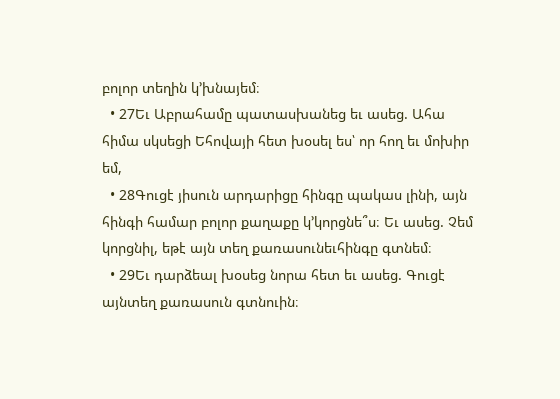բոլոր տեղին կ’խնայեմ։
  • 27Եւ Աբրահամը պատասխանեց եւ ասեց. Ահա հիմա սկսեցի Եհովայի հետ խօսել ես՝ որ հող եւ մոխիր եմ,
  • 28Գուցէ յիսուն արդարիցը հինգը պակաս լինի, այն հինգի համար բոլոր քաղաքը կ’կորցնե՞ս։ Եւ ասեց. Չեմ կորցնիլ, եթէ այն տեղ քառասունեւհինգը գտնեմ։
  • 29Եւ դարձեալ խօսեց նորա հետ եւ ասեց. Գուցէ այնտեղ քառասուն գտնուին։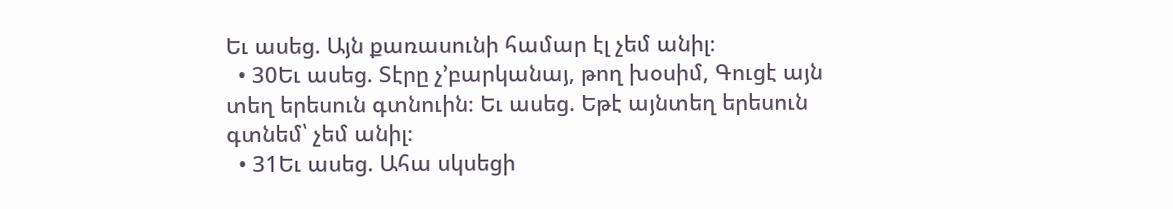Եւ ասեց. Այն քառասունի համար էլ չեմ անիլ։
  • 30Եւ ասեց. Տէրը չ’բարկանայ, թող խօսիմ, Գուցէ այն տեղ երեսուն գտնուին։ Եւ ասեց. Եթէ այնտեղ երեսուն գտնեմ՝ չեմ անիլ։
  • 31Եւ ասեց. Ահա սկսեցի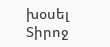խօսել Տիրոջ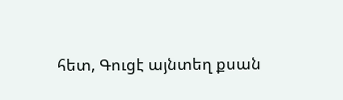հետ, Գուցէ այնտեղ քսան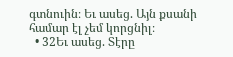գտնուին։ Եւ ասեց. Այն քսանի համար էլ չեմ կորցնիլ։
  • 32Եւ ասեց. Տէրը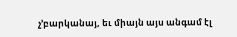չ’բարկանայ, եւ միայն այս անգամ էլ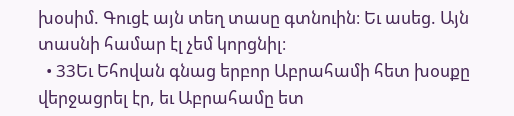խօսիմ. Գուցէ այն տեղ տասը գտնուին։ Եւ ասեց. Այն տասնի համար էլ չեմ կորցնիլ։
  • 33Եւ Եհովան գնաց երբոր Աբրահամի հետ խօսքը վերջացրել էր, եւ Աբրահամը ետ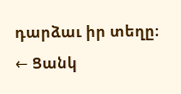դարձաւ իր տեղը։
← Ցանկ